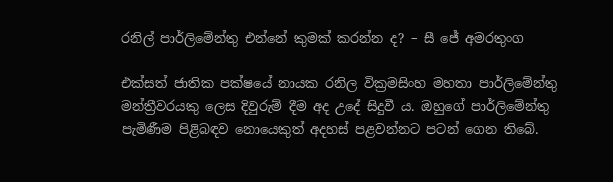රනිල් පාර්ලිමේන්තු එන්නේ කුමක් කරන්න ද? – සී ජේ අමරතුංග

එක්සත් ජාතික පක්ෂයේ නායක රනිල වික්‍රමසිංහ මහතා පාර්ලිමේන්තු මන්ත්‍රීවරයකු ලෙස දිවුරුම් දීම අද උදේ සිදුවී ය. ඔහුගේ පාර්ලිමේන්තු පැමිණීම පිළිබඳව නොයෙකුත් අදහස් පළවන්නට පටන් ගෙන තිබේ.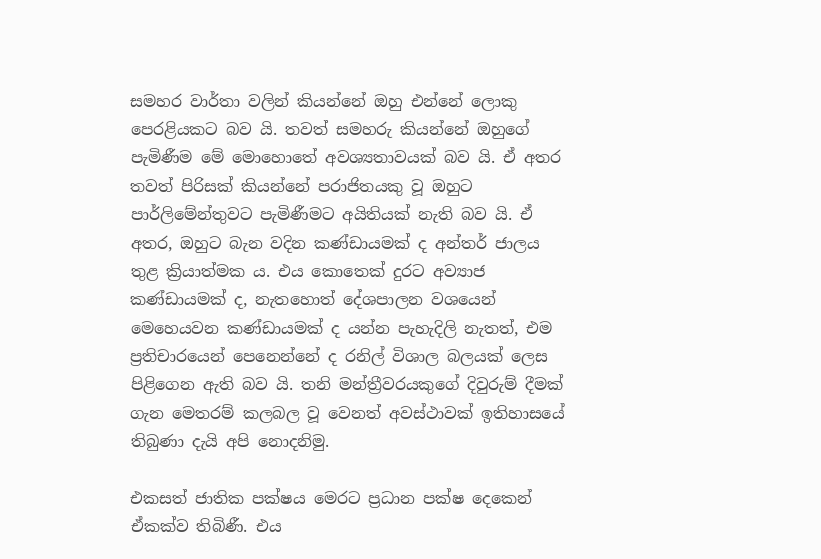සමහර වාර්තා වලින් කියන්නේ ඔහු එන්නේ ලොකු පෙරළියකට බව යි. තවත් සමහරු කියන්නේ ඔහුගේ පැමිණීම මේ මොහොතේ අවශ්‍යතාවයක් බව යි. ඒ අතර තවත් පිරිසක් කියන්නේ පරාජිතයකු වූ ඔහුට පාර්ලිමේන්තුවට පැමිණීමට අයිතියක් නැති බව යි. ඒ අතර, ඔහුට බැන වදින කණ්ඩායමක් ද අන්තර් ජාලය තුළ ක්‍රියාත්මක ය. එය කොතෙක් දුරට අව්‍යාජ කණ්ඩායමක් ද, නැතහොත් දේශපාලන වශයෙන් මෙහෙයවන කණ්ඩායමක් ද යන්න පැහැදිලි නැතත්, එම ප්‍රතිචාරයෙන් පෙනෙන්නේ ද රනිල් විශාල බලයක් ලෙස පිළිගෙන ඇති බව යි. තනි මන්ත්‍රීවරයකුගේ දිවුරුම් දීමක් ගැන මෙතරම් කලබල වූ වෙනත් අවස්ථාවක් ඉතිහාසයේ තිබුණා දැයි අපි නොදනිමු.

එකසත් ජාතික පක්ෂය මෙරට ප්‍රධාන පක්ෂ දෙකෙන් ඒකක්ව තිබිණී. එය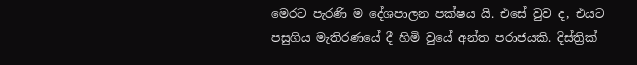මෙරට පැරණි ම දේශපාලන පක්ෂය යි. එසේ වුව ද, එයට පසුගිය මැතිරණයේ දී හිමි වුයේ අන්ත පරාජයකි. දිස්ත්‍රික්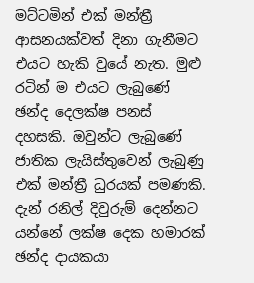මට්ටමින් එක් මන්ත්‍රී ආසනයක්වත් දිනා ගැනීමට එයට හැකි වුයේ නැත. මුළු රටින් ම එයට ලැබුණේ ඡන්ද දෙලක්ෂ පනස් දහසකි. ඔවුන්ට ලැබුණේ ජාතික ලැයිස්තුවෙන් ලැබුණු එක් මන්ත්‍රී ධුරයක් පමණකි. දැන් රනිල් දිවුරුම් දෙන්නට යන්නේ ලක්ෂ දෙක හමාරක් ඡන්ද දායකයා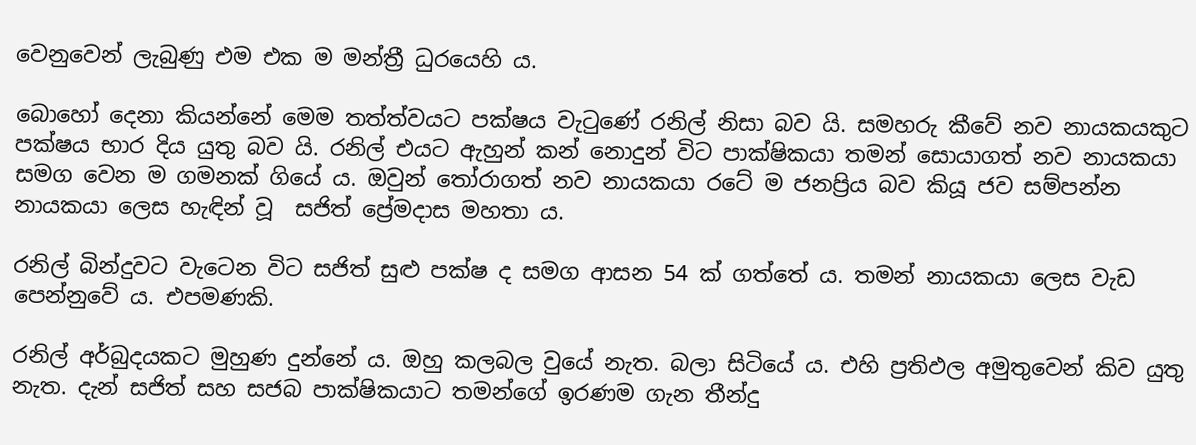වෙනුවෙන් ලැබුණු එම එක ම මන්ත්‍රී ධුරයෙහි ය.

බොහෝ දෙනා කියන්නේ මෙම තත්ත්වයට පක්ෂය වැටුණේ රනිල් නිසා බව යි. සමහරු කීවේ නව නායකයකුට පක්ෂය භාර දිය යුතු බව යි. රනිල් එයට ඇහුන් කන් නොදුන් විට පාක්ෂිකයා තමන් සොයාගත් නව නායකයා සමග වෙන ම ගමනක් ගියේ ය. ඔවුන් තෝරාගත් නව නායකයා රටේ ම ජනප්‍රිය බව කියූ ජව සම්පන්න නායකයා ලෙස හැඳින් වූ  සජිත් ප්‍රේමදාස මහතා ය.

රනිල් බින්දුවට වැටෙන විට සජිත් සුළු පක්ෂ ද සමග ආසන 54 ක් ගත්තේ ය. තමන් නායකයා ලෙස වැඩ පෙන්නුවේ ය. එපමණකි.

රනිල් අර්බුදයකට මුහුණ දුන්නේ ය. ඔහු කලබල වුයේ නැත. බලා සිටියේ ය. එහි ප්‍රතිඵල අමුතුවෙන් කිව යුතු නැත. දැන් සජිත් සහ සජබ පාක්ෂිකයාට තමන්ගේ ඉරණම ගැන තීන්දු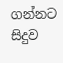ගන්නට සිදුව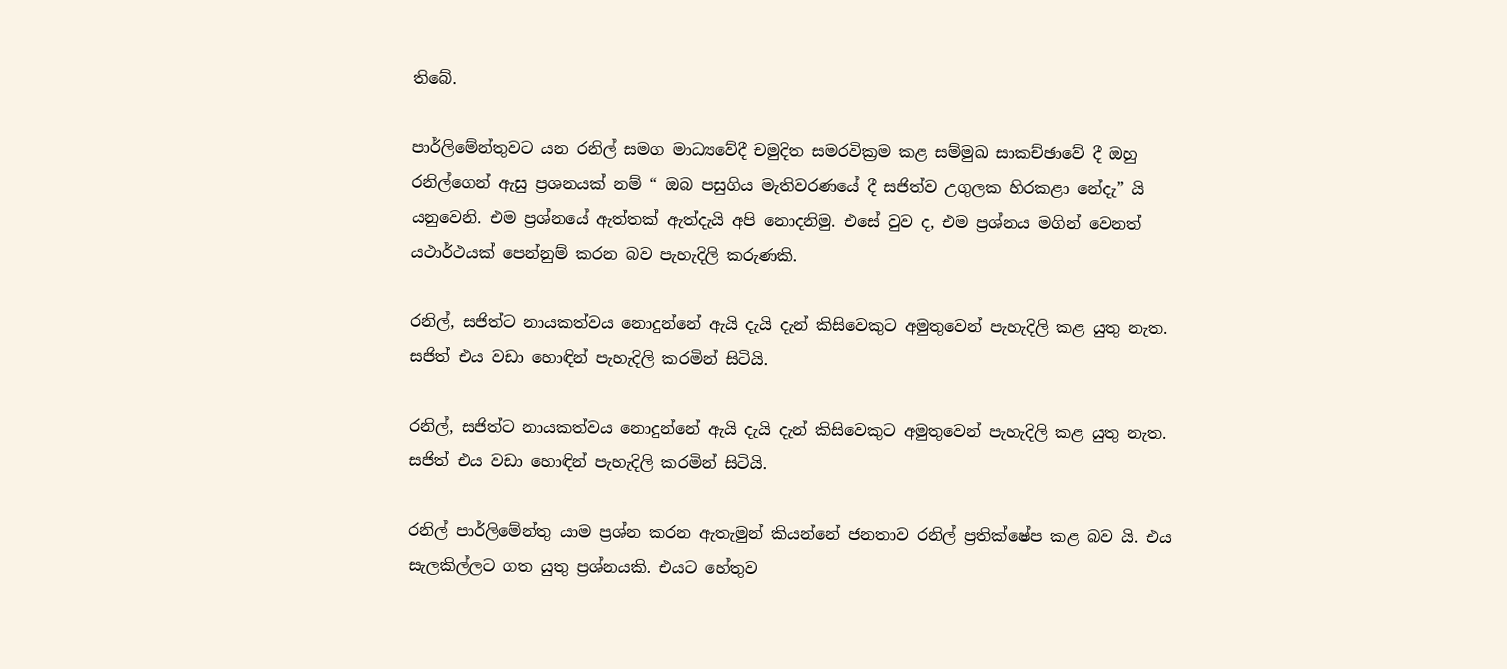තිබේ.

පාර්ලිමේන්තුවට යන රනිල් සමග මාධ්‍යවේදී චමුදිත සමරවික්‍රම කළ සම්මුඛ සාකච්ඡාවේ දී ඔහු රනිල්ගෙන් ඇසු ප්‍රශනයක් නම් “ ඔබ පසුගිය මැතිවරණයේ දී සජිත්ව උගුලක හිරකළා නේදැ” යි යනුවෙනි. එම ප්‍රශ්නයේ ඇත්තක් ඇත්දැයි අපි නොදනිමු. එසේ වුව ද, එම ප්‍රශ්නය මගින් වෙනත් යථාර්ථයක් පෙන්නුම් කරන බව පැහැදිලි කරුණකි.

රනිල්, සජිත්ට නායකත්වය නොදුන්නේ ඇයි දැයි දැන් කිසිවෙකුට අමුතුවෙන් පැහැදිලි කළ යුතු නැත. සජිත් එය වඩා හොඳින් පැහැදිලි කරමින් සිටියි.

රනිල්, සජිත්ට නායකත්වය නොදුන්නේ ඇයි දැයි දැන් කිසිවෙකුට අමුතුවෙන් පැහැදිලි කළ යුතු නැත. සජිත් එය වඩා හොඳින් පැහැදිලි කරමින් සිටියි.

රනිල් පාර්ලිමේන්තු යාම ප්‍රශ්න කරන ඇතැමුන් කියන්නේ ජනතාව රනිල් ප්‍රතික්ෂේප කළ බව යි. එය සැලකිල්ලට ගත යුතු ප්‍රශ්නයකි. එයට හේතුව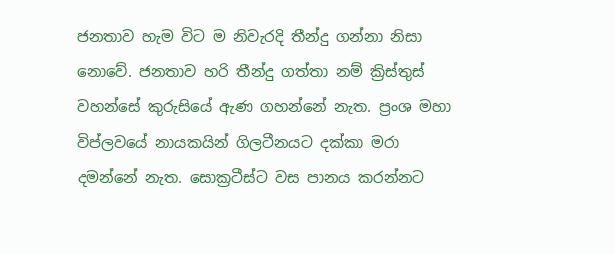ජනතාව හැම විට ම නිවැරදි තීන්දු ගන්නා නිසා නොවේ. ජනතාව හරි තීන්දු ගත්තා නම් ක්‍රිස්තුස් වහන්සේ කුරුසියේ ඇණ ගහන්නේ නැත. ප්‍රංශ මහා විප්ලවයේ නායකයින් ගිලටීනයට දක්කා මරා  දමන්නේ නැත. සොක්‍රටීස්ට වස පානය කරන්නට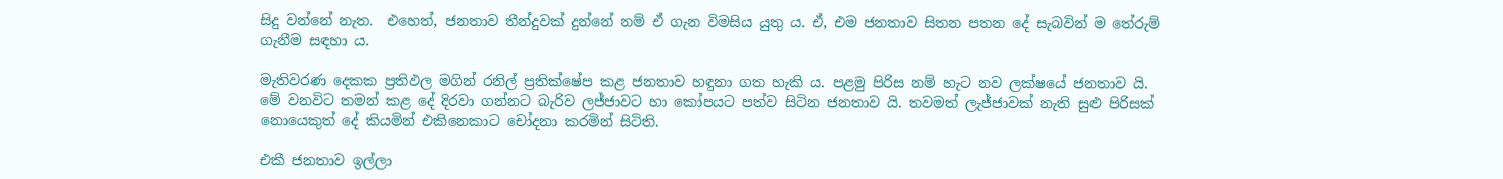සිදු වන්නේ නැත.  එහෙත්, ජනතාව තීන්දුවක් දුන්නේ නම් ඒ ගැන විමසිය යුතු ය. ඒ, එම ජනතාව සිතන පතන දේ සැබවින් ම තේරුම් ගැනීම සඳහා ය.

මැතිවරණ දෙකක ප්‍රතිඵල මගින් රනිල් ප්‍රතික්ෂේප කළ ජනතාව හඳුනා ගත හැකි ය. පළමු පිරිස නම් හැට නව ලක්ෂයේ ජනතාව යි. මේ වනවිට තමන් කළ දේ දිරවා ගන්නට බැරිව ලජ්ජාවට හා කෝපයට පත්ව සිටින ජනතාව යි. තවමත් ලැජ්ජාවක් නැති සුළු පිරිසක් නොයෙකුත් දේ කියමින් එකිනෙකාට චෝදනා කරමින් සිටිති.

එකී ජනතාව ඉල්ලා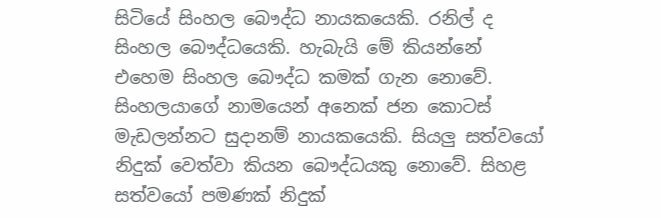සිටියේ සිංහල බෞද්ධ නායකයෙකි. රනිල් ද සිංහල බෞද්ධයෙකි. හැබැයි මේ කියන්නේ එහෙම සිංහල බෞද්ධ කමක් ගැන නොවේ. සිංහලයාගේ නාමයෙන් අනෙක් ජන කොටස් මැඩලන්නට සුදානම් නායකයෙකි. සියලු සත්වයෝ නිදුක් වෙත්වා කියන බෞද්ධයකු නොවේ. සිහළ සත්වයෝ පමණක් නිදුක්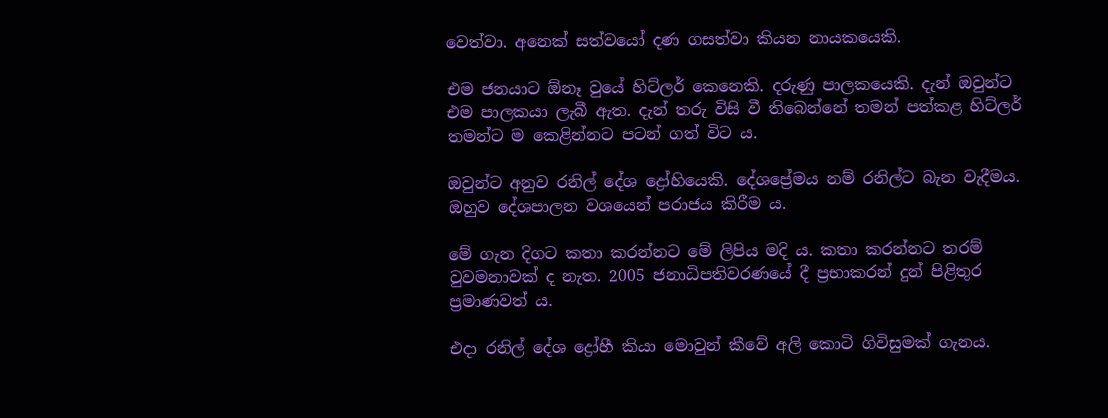වෙත්වා. අනෙක් සත්වයෝ දණ ගසත්වා කියන නායකයෙකි.

එම ජනයාට ඕනෑ වුයේ හිට්ලර් කෙනෙකි. දරුණු පාලකයෙකි. දැන් ඔවුන්ට එම පාලකයා ලැබී ඇත. දැන් තරු විසි වී තිබෙන්නේ තමන් පත්කළ හිට්ලර් තමන්ට ම කෙළින්නට පටන් ගත් විට ය.

ඔවුන්ට අනුව රනිල් දේශ ද්‍රෝහියෙකි. දේශප්‍රේමය නම් රනිල්ට බැන වැදීමය. ඔහුව දේශපාලන වශයෙන් පරාජය කිරීම ය.

මේ ගැන දිගට කතා කරන්නට මේ ලිපිය මදි ය. කතා කරන්නට තරම් වුවමනාවක් ද නැත. 2005 ජනාධිපතිවරණයේ දී ප්‍රභාකරන් දුන් පිළිතුර ප්‍රමාණවත් ය.

එදා රනිල් දේශ ද්‍රෝහී කියා මොවුන් කීවේ අලි කොටි ගිවිසුමක් ගැනය.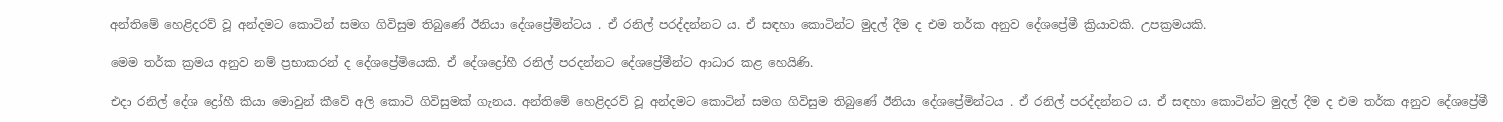අන්තිමේ හෙළිදරව් වූ අන්දමට කොටින් සමග ගිවිසුම තිබුණේ ඊනියා දේශප්‍රේමින්ටය . ඒ රනිල් පරද්දන්නට ය. ඒ සඳහා කොටින්ට මුදල් දීම ද එම තර්ක අනුව දේශප්‍රේමී ක්‍රියාවකි. උපක්‍රමයකි.

මෙම තර්ක ක්‍රමය අනුව නම් ප්‍රභාකරන් ද දේශප්‍රේමියෙකි. ඒ දේශද්‍රෝහී රනිල් පරදන්නට දේශප්‍රේමීන්ට ආධාර කළ හෙයිණි.

එදා රනිල් දේශ ද්‍රෝහී කියා මොවුන් කීවේ අලි කොටි ගිවිසුමක් ගැනය. අන්තිමේ හෙළිදරව් වූ අන්දමට කොටින් සමග ගිවිසුම තිබුණේ ඊනියා දේශප්‍රේමින්ටය . ඒ රනිල් පරද්දන්නට ය. ඒ සඳහා කොටින්ට මුදල් දීම ද එම තර්ක අනුව දේශප්‍රේමී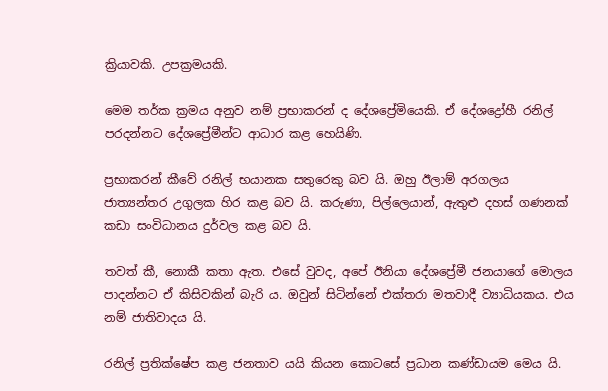ක්‍රියාවකි. උපක්‍රමයකි.

මෙම තර්ක ක්‍රමය අනුව නම් ප්‍රභාකරන් ද දේශප්‍රේමියෙකි. ඒ දේශද්‍රෝහී රනිල් පරදන්නට දේශප්‍රේමීන්ට ආධාර කළ හෙයිණි.

ප්‍රභාකරන් කීවේ රනිල් භයානක සතුරෙකු බව යි. ඔහු ඊලාම් අරගලය ජාත්‍යන්තර උගුලක හිර කළ බව යි. කරුණා, පිල්ලෙයාන්, ඇතුළු දහස් ගණනක් කඩා සංවිධානය දුර්වල කළ බව යි.

තවත් කී, නොකී කතා ඇත. එසේ වුවද, අපේ ඊනියා දේශප්‍රේමී ජනයාගේ මොලය පාදන්නට ඒ කිසිවකින් බැරි ය. ඔවුන් සිටින්නේ එක්තරා මතවාදී ව්‍යාධියකය. එය නම් ජාතිවාදය යි.

රනිල් ප්‍රතික්ෂේප කළ ජනතාව යයි කියන කොටසේ ප්‍රධාන කණ්ඩායම මෙය යි.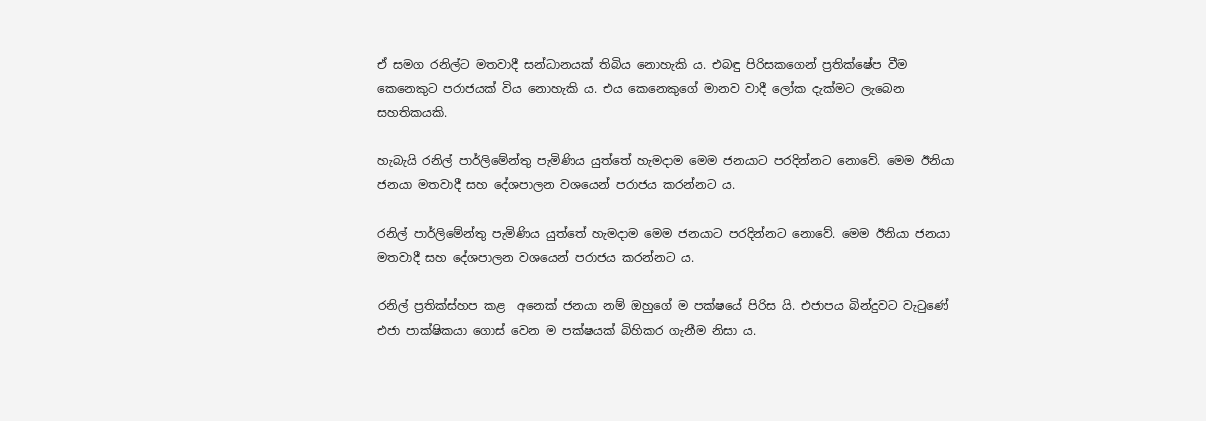ඒ සමග රනිල්ට මතවාදී සන්ධානයක් තිබිය නොහැකි ය. එබඳු පිරිසකගෙන් ප්‍රතික්ෂේප වීම කෙනෙකුට පරාජයක් විය නොහැකි ය. එය කෙනෙකුගේ මානව වාදී ලෝක දැක්මට ලැබෙන සහතිකයකි.

හැබැයි රනිල් පාර්ලිමේන්තු පැමිණිය යුත්තේ හැමදාම මෙම ජනයාට පරදින්නට නොවේ. මෙම ඊනියා ජනයා මතවාදී සහ දේශපාලන වශයෙන් පරාජය කරන්නට ය.

රනිල් පාර්ලිමේන්තු පැමිණිය යුත්තේ හැමදාම මෙම ජනයාට පරදින්නට නොවේ. මෙම ඊනියා ජනයා මතවාදී සහ දේශපාලන වශයෙන් පරාජය කරන්නට ය.

රනිල් ප්‍රතික්ස්හප කළ  අනෙක් ජනයා නම් ඔහුගේ ම පක්ෂයේ පිරිස යි. එජාපය බින්දුවට වැටුණේ එජා පාක්ෂිකයා ගොස් වෙන ම පක්ෂයක් බිහිකර ගැනීම නිසා ය.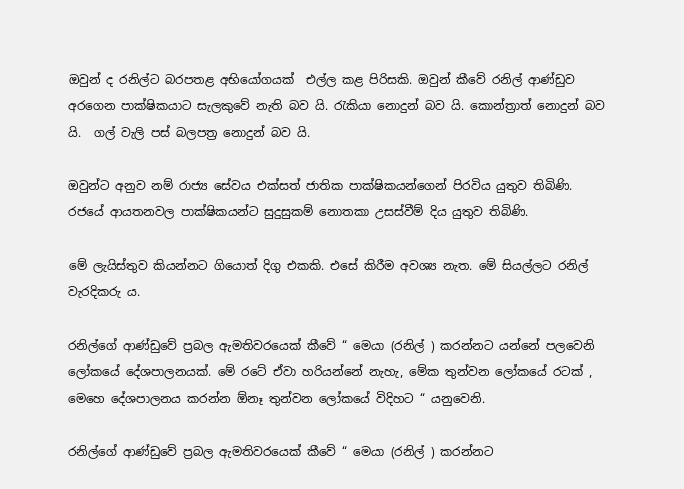ඔවුන් ද රනිල්ට බරපතළ අභියෝගයක්  එල්ල කළ පිරිසකි. ඔවුන් කීවේ රනිල් ආණ්ඩුව අරගෙන පාක්ෂිකයාට සැලකුවේ නැති බව යි. රැකියා නොදුන් බව යි. කොන්ත්‍රාත් නොදුන් බව යි.  ගල් වැලි පස් බලපත්‍ර නොදුන් බව යි.

ඔවුන්ට අනුව නම් රාජ්‍ය සේවය එක්සත් ජාතික පාක්ෂිකයන්ගෙන් පිරවිය යුතුව තිබිණි. රජයේ ආයතනවල පාක්ෂිකයන්ට සුදුසුකම් නොතකා උසස්වීම් දිය යුතුව තිබිණි.

මේ ලැයිස්තුව කියන්නට ගියොත් දිගු එකකි. එසේ කිරීම අවශ්‍ය නැත. මේ සියල්ලට රනිල් වැරදිකරු ය.

රනිල්ගේ ආණ්ඩුවේ ප්‍රබල ඇමතිවරයෙක් කීවේ “ මෙයා (රනිල් ) කරන්නට යන්නේ පලවෙනි ලෝකයේ දේශපාලනයක්. මේ රටේ ඒවා හරියන්නේ නැහැ, මේක තුන්වන ලෝකයේ රටක් , මෙහෙ දේශපාලනය කරන්න ඕනෑ තුන්වන ලෝකයේ විදිහට “ යනුවෙනි.

රනිල්ගේ ආණ්ඩුවේ ප්‍රබල ඇමතිවරයෙක් කීවේ “ මෙයා (රනිල් ) කරන්නට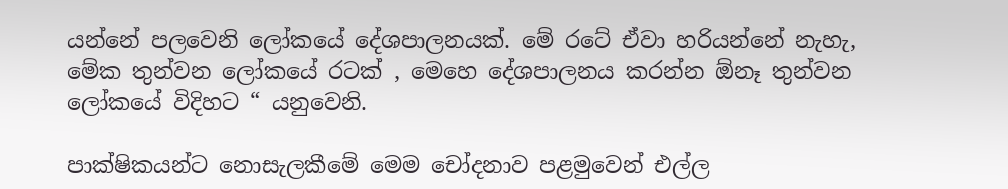යන්නේ පලවෙනි ලෝකයේ දේශපාලනයක්. මේ රටේ ඒවා හරියන්නේ නැහැ, මේක තුන්වන ලෝකයේ රටක් , මෙහෙ දේශපාලනය කරන්න ඕනෑ තුන්වන ලෝකයේ විදිහට “ යනුවෙනි.

පාක්ෂිකයන්ට නොසැලකීමේ මෙම චෝදනාව පළමුවෙන් එල්ල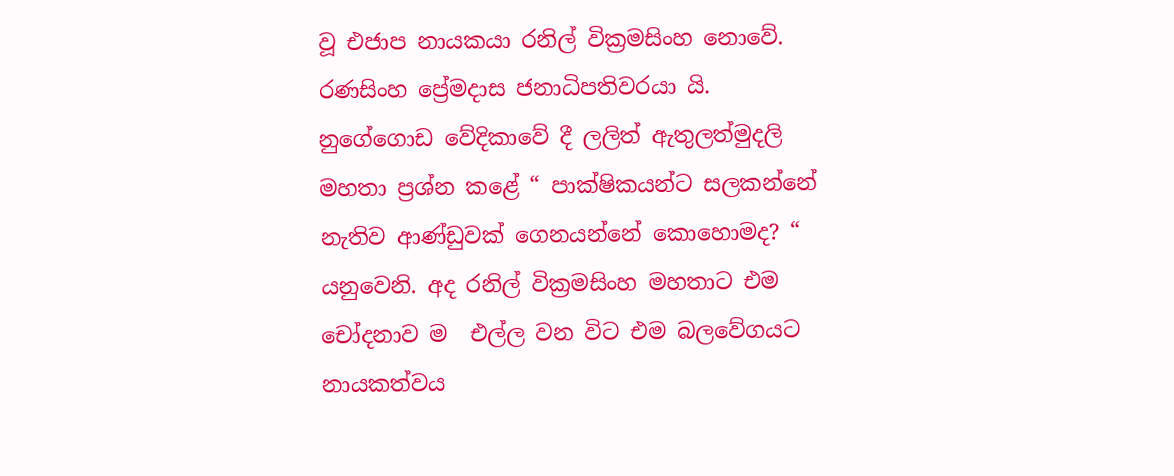වූ එජාප නායකයා රනිල් වික්‍රමසිංහ නොවේ. රණසිංහ ප්‍රේමදාස ජනාධිපතිවරයා යි. නුගේගොඩ වේදිකාවේ දී ලලිත් ඇතුලත්මුදලි මහතා ප්‍රශ්න කළේ “ පාක්ෂිකයන්ට සලකන්නේ නැතිව ආණ්ඩුවක් ගෙනයන්නේ කොහොමද? “ යනුවෙනි. අද රනිල් වික්‍රමසිංහ මහතාට එම චෝදනාව ම  එල්ල වන විට එම බලවේගයට නායකත්වය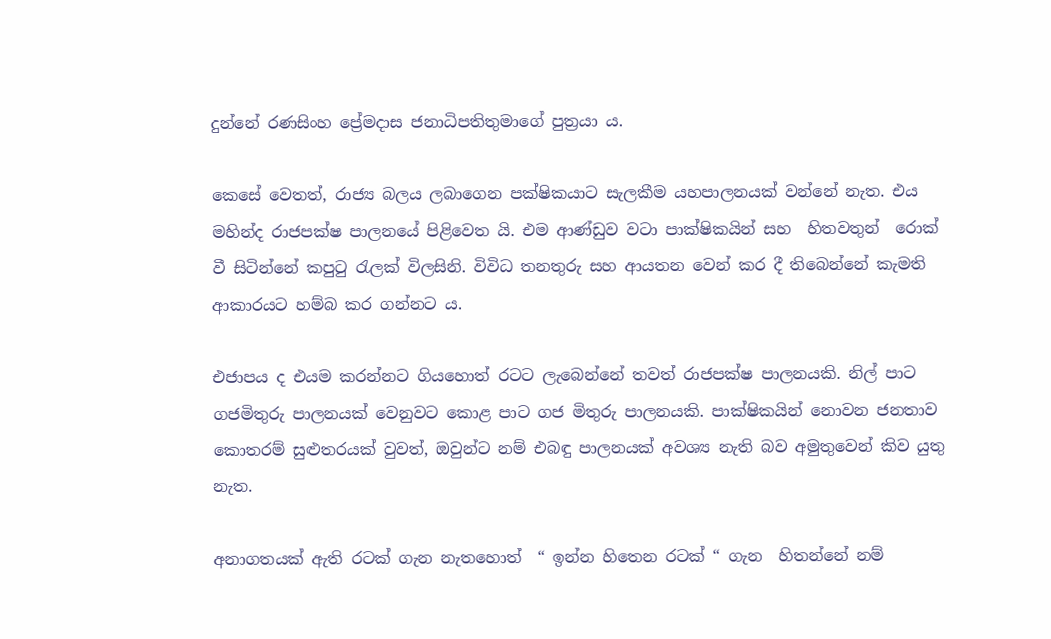දුන්නේ රණසිංහ ප්‍රේමදාස ජනාධිපතිතුමාගේ පුත්‍රයා ය.

කෙසේ වෙතත්, රාජ්‍ය බලය ලබාගෙන පක්ෂිකයාට සැලකීම යහපාලනයක් වන්නේ නැත. එය මහින්ද රාජපක්ෂ පාලනයේ පිළිවෙත යි. එම ආණ්ඩුව වටා පාක්ෂිකයින් සහ  හිතවතුන්  රොක් වී සිටින්නේ කපුටු රැලක් විලසිනි. විවිධ තනතුරු සහ ආයතන වෙන් කර දී තිබෙන්නේ කැමති ආකාරයට හම්බ කර ගන්නට ය.

එජාපය ද එයම කරන්නට ගියහොත් රටට ලැබෙන්නේ තවත් රාජපක්ෂ පාලනයකි. නිල් පාට ගජමිතුරු පාලනයක් වෙනුවට කොළ පාට ගජ මිතුරු පාලනයකි. පාක්ෂිකයින් නොවන ජනතාව කොතරම් සුළුතරයක් වුවත්, ඔවුන්ට නම් එබඳු පාලනයක් අවශ්‍ය නැති බව අමුතුවෙන් කිව යුතු නැත.

අනාගතයක් ඇති රටක් ගැන නැතහොත්  “ ඉන්න හිතෙන රටක් “ ගැන  හිතන්නේ නම්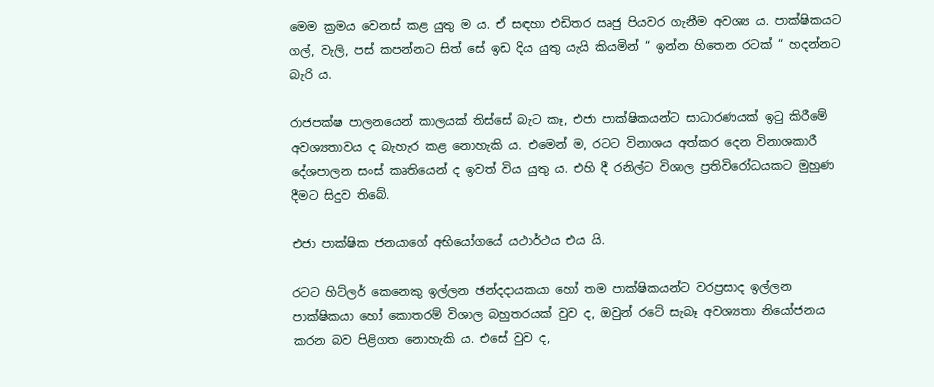මෙම ක්‍රමය වෙනස් කළ යුතු ම ය. ඒ සඳහා එඩිතර ඍජු පියවර ගැනීම අවශ්‍ය ය. පාක්ෂිකයට ගල්, වැලි, පස් කපන්නට සිත් සේ ඉඩ දිය යුතු යැයි කියමින් “ ඉන්න හිතෙන රටක් “ හදන්නට බැරි ය.

රාජපක්ෂ පාලනයෙන් කාලයක් තිස්සේ බැට කෑ, එජා පාක්ෂිකයන්ට සාධාරණයක් ඉටු කිරීමේ අවශ්‍යතාවය ද බැහැර කළ නොහැකි ය. එමෙන් ම, රටට විනාශය අත්කර දෙන විනාශකාරී  දේශපාලන සංස් කෘතියෙන් ද ඉවත් විය යුතු ය. එහි දී රනිල්ට විශාල ප්‍රතිවිරෝධයකට මුහුණ දීමට සිදුව තිබේ.

එජා පාක්ෂික ජනයාගේ අභියෝගයේ යථාර්ථය එය යි.

රටට හිට්ලර් කෙනෙකු ඉල්ලන ඡන්දදායකයා හෝ තම පාක්ෂිකයන්ට වරප්‍රසාද ඉල්ලන පාක්ෂිකයා හෝ කොතරම් විශාල බහුතරයක් වුව ද, ඔවුන් රටේ සැබෑ අවශ්‍යතා නියෝජනය කරන බව පිළිගත නොහැකි ය. එසේ වුව ද,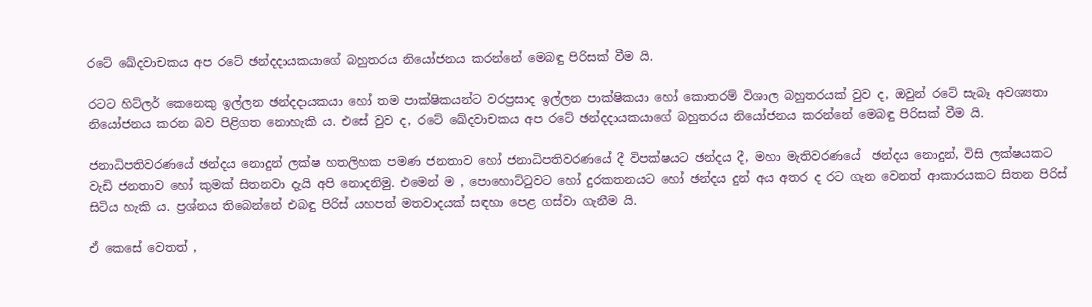රටේ ඛේදවාචකය අප රටේ ඡන්දදායකයාගේ බහුතරය නියෝජනය කරන්නේ මෙබඳු පිරිසක් වීම යි.

රටට හිට්ලර් කෙනෙකු ඉල්ලන ඡන්දදායකයා හෝ තම පාක්ෂිකයන්ට වරප්‍රසාද ඉල්ලන පාක්ෂිකයා හෝ කොතරම් විශාල බහුතරයක් වුව ද, ඔවුන් රටේ සැබෑ අවශ්‍යතා නියෝජනය කරන බව පිළිගත නොහැකි ය. එසේ වුව ද, රටේ ඛේදවාචකය අප රටේ ඡන්දදායකයාගේ බහුතරය නියෝජනය කරන්නේ මෙබඳු පිරිසක් වීම යි.

ජනාධිපතිවරණයේ ඡන්දය නොදුන් ලක්ෂ හතලිහක පමණ ජනතාව හෝ ජනාධිපතිවරණයේ දී විපක්ෂයට ඡන්දය දී, මහා මැතිවරණයේ  ඡන්දය නොදුන්, විසි ලක්ෂයකට වැඩි ජනතාව හෝ කුමක් සිතනවා දැයි අපි නොදනිමු. එමෙන් ම , පොහොට්ටුවට හෝ දුරකතනයට හෝ ඡන්දය දුන් අය අතර ද රට ගැන වෙනත් ආකාරයකට සිතන පිරිස් සිටිය හැකි ය. ප්‍රශ්නය තිබෙන්නේ එබඳු පිරිස් යහපත් මතවාදයක් සඳහා පෙළ ගස්වා ගැනීම යි.

ඒ කෙසේ වෙතත් ,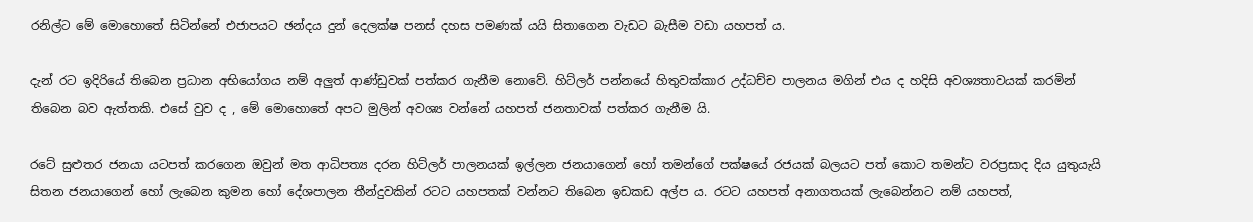රනිල්ට මේ මොහොතේ සිටින්නේ එජාපයට ඡන්දය දුන් දෙලක්ෂ පනස් දහස පමණක් යයි සිතාගෙන වැඩට බැසීම වඩා යහපත් ය.

දැන් රට ඉදිරියේ තිබෙන ප්‍රධාන අභියෝගය නම් අලුත් ආණ්ඩුවක් පත්කර ගැනීම නොවේ. හිට්ලර් පන්නයේ හිතුවක්කාර උද්ධච්ච පාලනය මගින් එය ද හදිසි අවශ්‍යතාවයක් කරමින් තිබෙන බව ඇත්තකි. එසේ වුව ද , මේ මොහොතේ අපට මුලින් අවශ්‍ය වන්නේ යහපත් ජනතාවක් පත්කර ගැනීම යි.

රටේ සුළුතර ජනයා යටපත් කරගෙන ඔවුන් මත ආධිපත්‍ය දරන හිට්ලර් පාලනයක් ඉල්ලන ජනයාගෙන් හෝ තමන්ගේ පක්ෂයේ රජයක් බලයට පත් කොට තමන්ට වරප්‍රසාද දිය යුතුයැයි සිතන ජනයාගෙන් හෝ ලැබෙන කුමන හෝ දේශපාලන තීන්දුවකින් රටට යහපතක් වන්නට තිබෙන ඉඩකඩ අල්ප ය. රටට යහපත් අනාගතයක් ලැබෙන්නට නම් යහපත්,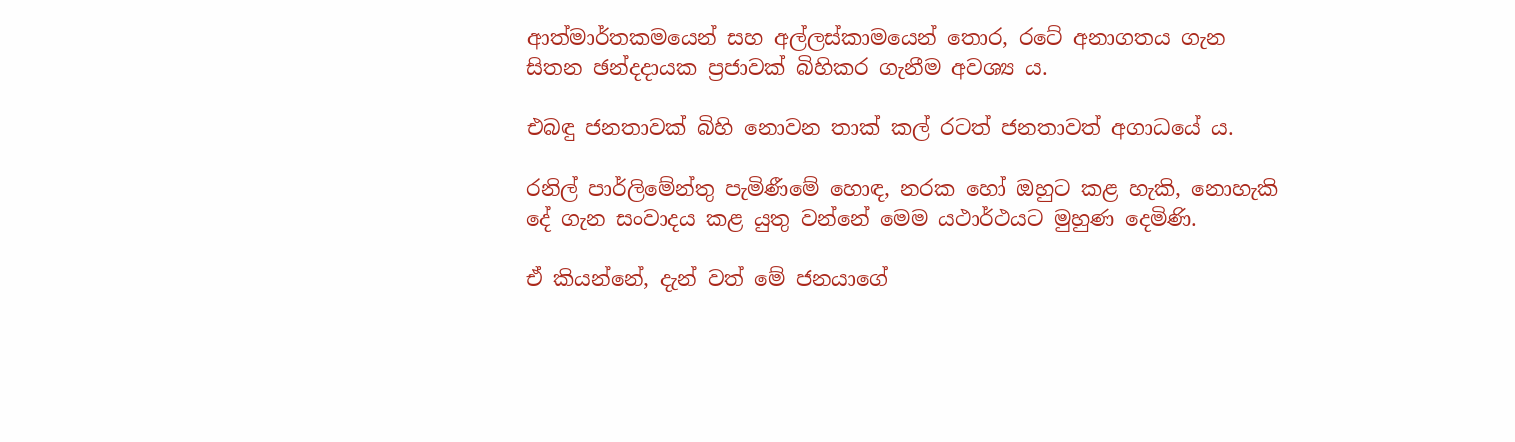ආත්මාර්තකමයෙන් සහ අල්ලස්කාමයෙන් තොර, රටේ අනාගතය ගැන සිතන ඡන්දදායක ප්‍රජාවක් බිහිකර ගැනීම අවශ්‍ය ය.

එබඳු ජනතාවක් බිහි නොවන තාක් කල් රටත් ජනතාවත් අගාධයේ ය.

රනිල් පාර්ලිමේන්තු පැමිණීමේ හොඳ, නරක හෝ ඔහුට කළ හැකි, නොහැකි දේ ගැන සංවාදය කළ යුතු වන්නේ මෙම යථාර්ථයට මුහුණ දෙමිණි.

ඒ කියන්නේ, දැන් වත් මේ ජනයාගේ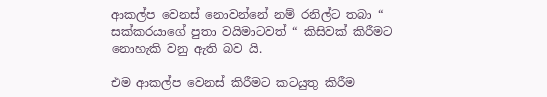ආකල්ප වෙනස් නොවන්නේ නම් රනිල්ට තබා “ සක්කරයාගේ පුතා වයිමාටවත් “ කිසිවක් කිරීමට නොහැකි වනු ඇති බව යි.

එම ආකල්ප වෙනස් කිරීමට කටයුතු කිරීම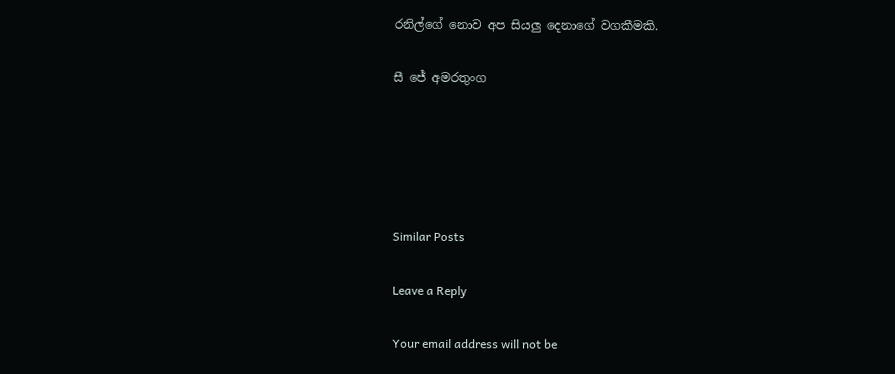රනිල්ගේ නොව අප සියලු දෙනාගේ වගකීමකි.

සී ජේ අමරතුංග





Similar Posts

Leave a Reply

Your email address will not be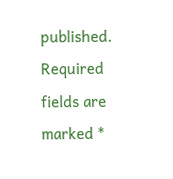published. Required fields are marked *